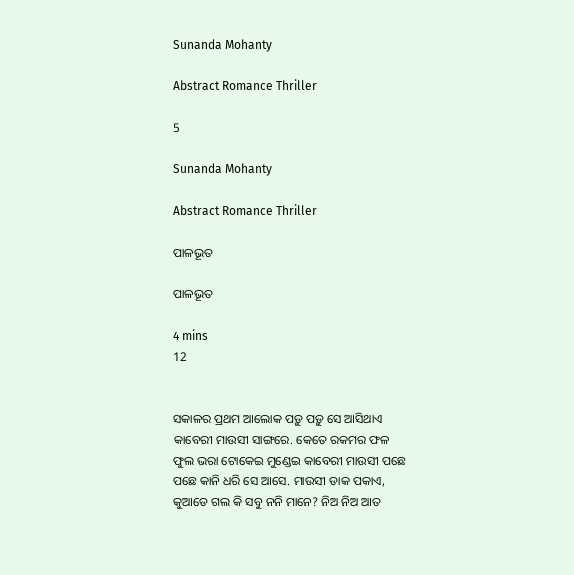Sunanda Mohanty

Abstract Romance Thriller

5

Sunanda Mohanty

Abstract Romance Thriller

ପାଳଭୂତ

ପାଳଭୂତ

4 mins
12


ସକାଳର ପ୍ରଥମ ଆଲୋକ ପଡ଼ୁ ପଡ଼ୁ ସେ ଆସିଥାଏ କାବେରୀ ମାଉସୀ ସାଙ୍ଗରେ. କେତେ ରକମର ଫଳ ଫୁଲ ଭରା ଟୋକେଇ ମୁଣ୍ଡେଇ କାବେରୀ ମାଉସୀ ପଛେ ପଛେ କାନି ଧରି ସେ ଆସେ. ମାଉସୀ ଡାକ ପକାଏ, କୁଆଡେ ଗଲ କି ସବୁ ନନି ମାନେ? ନିଅ ନିଅ ଆତ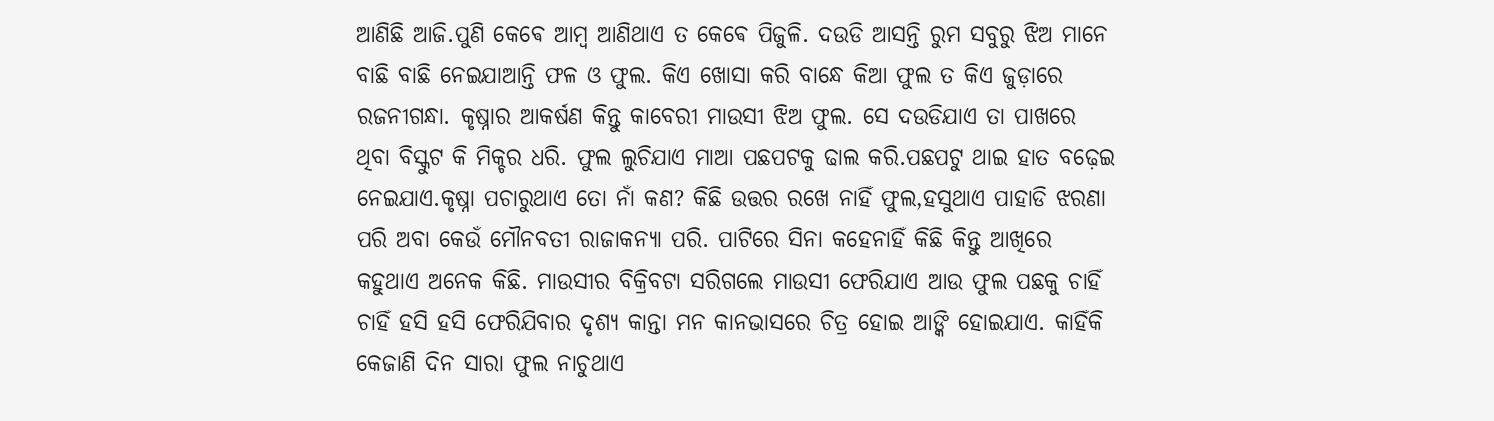ଆଣିଛି ଆଜି.ପୁଣି କେଵେ ଆମ୍ବ ଆଣିଥାଏ ତ କେଵେ ପିଜୁଳି. ଦଉଡି ଆସନ୍ତି ରୁମ ସବୁରୁ ଝିଅ ମାନେ ବାଛି ବାଛି ନେଇଯାଆନ୍ତି ଫଳ ଓ ଫୁଲ. କିଏ ଖୋସା କରି ବାନ୍ଧେ କିଆ ଫୁଲ ତ କିଏ ଜୁଡ଼ାରେ ରଜନୀଗନ୍ଧା. କୃଷ୍ନାର ଆକର୍ଷଣ କିନ୍ତୁ କାବେରୀ ମାଉସୀ ଝିଅ ଫୁଲ. ସେ ଦଉଡିଯାଏ ତା ପାଖରେ ଥିବା ବିସ୍କୁଟ କି ମିକ୍ଚର ଧରି. ଫୁଲ ଲୁଚିଯାଏ ମାଆ ପଛପଟକୁ ଢାଲ କରି.ପଛପଟୁ ଥାଇ ହାତ ବଢ଼େଇ ନେଇଯାଏ.କୃଷ୍ନା ପଚାରୁଥାଏ ତୋ ନାଁ କଣ? କିଛି ଉତ୍ତର ରଖେ ନାହିଁ ଫୁଲ,ହସୁଥାଏ ପାହାଡି ଝରଣା ପରି ଅବା କେଉଁ ମୌନବତୀ ରାଜାକନ୍ୟା ପରି. ପାଟିରେ ସିନା କହେନାହିଁ କିଛି କିନ୍ତୁ ଆଖିରେ କହୁଥାଏ ଅନେକ କିଛି. ମାଉସୀର ବିକ୍ରିବଟା ସରିଗଲେ ମାଉସୀ ଫେରିଯାଏ ଆଉ ଫୁଲ ପଛକୁ ଚାହିଁ ଚାହିଁ ହସି ହସି ଫେରିଯିବାର ଦୃଶ୍ୟ କାନ୍ତା ମନ କାନଭାସରେ ଚିତ୍ର ହୋଇ ଆଙ୍କି ହୋଇଯାଏ. କାହିଁକି କେଜାଣି ଦିନ ସାରା ଫୁଲ ନାଚୁଥାଏ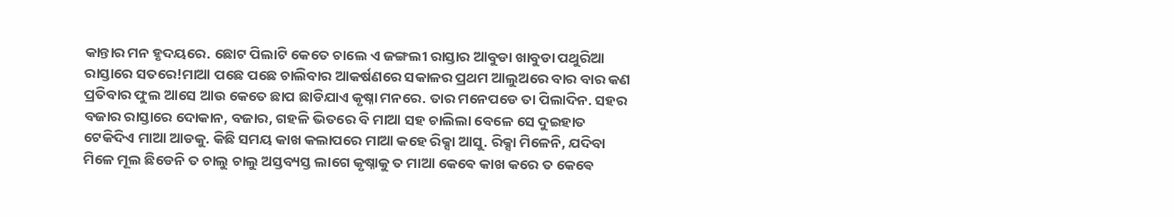କାନ୍ତାର ମନ ହୃଦୟରେ. ଛୋଟ ପିଲାଟି କେତେ ଚାଲେ ଏ ଜଙ୍ଗଲୀ ରାସ୍ତାର ଆବୁଡା ଖାବୁଡା ପଥୁରିଆ ରାସ୍ତାରେ ସତରେ!ମାଆ ପଛେ ପଛେ ଚାଲିବାର ଆକର୍ଷଣରେ ସକାଳର ପ୍ରଥମ ଆଲୁଅରେ ବାର ବାର କଣ ପ୍ରତିବାର ଫୁଲ ଆସେ ଆଉ କେତେ ଛାପ ଛାଡିଯାଏ କୃଷ୍ନା ମନରେ. ତାର ମନେପଡେ ତା ପିଲାଦିନ. ସହର ବଜାର ରାସ୍ତାରେ ଦୋକାନ, ବଜାର, ଗହଳି ଭିତରେ ବି ମାଆ ସହ ଚାଲିଲା ବେଳେ ସେ ଦୁଇହାତ ଟେକିଦିଏ ମାଆ ଆଡକୁ. କିଛି ସମୟ କାଖ କଲାପରେ ମାଆ କହେ ରିକ୍ସା ଆସୁ. ରିକ୍ସା ମିଳେନି, ଯଦିବା ମିଳେ ମୂଲ ଛିଡେନି ତ ଚାଲୁ ଚାଲୁ ଅସ୍ତବ୍ୟସ୍ତ ଲାଗେ କୃଷ୍ନାକୁ ତ ମାଆ କେଵେ କାଖ କରେ ତ କେଵେ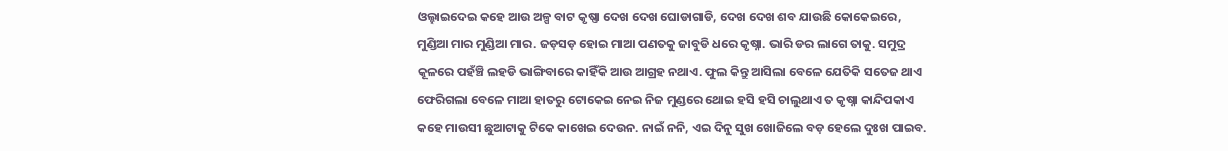ଓଲ୍ହାଇଦେଇ କହେ ଆଉ ଅଳ୍ପ ବାଟ କୃଷ୍ଣା ଦେଖ ଦେଖ ଘୋଡାଗାଡି, ଦେଖ ଦେଖ ଶବ ଯାଉଛି କୋକେଇରେ, ମୁଣ୍ଡିଆ ମାର ମୁଣ୍ଡିଆ ମାର. ଜଡ଼ସଡ଼ ହୋଇ ମାଆ ପଣତକୁ ଜାବୁଡି ଧରେ କୃଷ୍ନା. ଭାରି ଡର ଲାଗେ ତାକୁ. ସମୁଦ୍ର କୂଳରେ ପହଁଞ୍ଚି ଲହଡି ଭାଙ୍ଗିବାରେ କାହିଁକି ଆଉ ଆଗ୍ରହ ନଥାଏ. ଫୁଲ କିନ୍ତୁ ଆସିଲା ବେଳେ ଯେତିକି ସତେଜ ଥାଏ ଫେରିଗଲା ବେଳେ ମାଆ ହାତରୁ ଟୋକେଇ ନେଇ ନିଜ ମୁଣ୍ଡରେ ଥୋଇ ହସି ହସି ଚାଲୁଥାଏ ତ କୃଷ୍ନା କାନ୍ଦିପକାଏ କହେ ମାଉସୀ ଛୁଆଟାକୁ ଟିକେ କାଖେଇ ଦେଉନ. ନାଇଁ ନନି, ଏଇ ଦିନୁ ସୁଖ ଖୋଜିଲେ ବଡ଼ ହେଲେ ଦୁଃଖ ପାଇବ.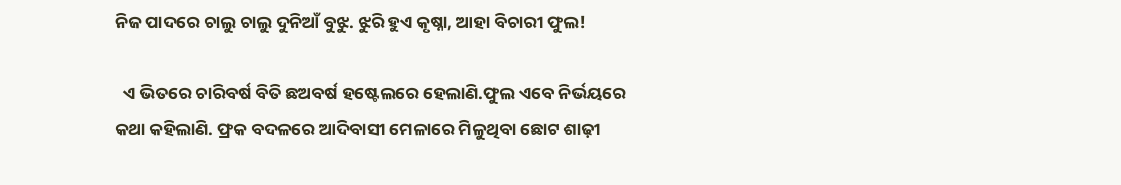ନିଜ ପାଦରେ ଚାଲୁ ଚାଲୁ ଦୁନିଆଁ ବୁଝୁ. ଝୁରି ହୁଏ କୃଷ୍ନା, ଆହା ବିଚାରୀ ଫୁଲ!

  ଏ ଭିତରେ ଚାରିବର୍ଷ ବିତି ଛଅବର୍ଷ ହଷ୍ଟେଲରେ ହେଲାଣି.ଫୁଲ ଏବେ ନିର୍ଭୟରେ କଥା କହିଲାଣି. ଫ୍ରକ ବଦଳରେ ଆଦିବାସୀ ମେଳାରେ ମିଳୁଥିବା ଛୋଟ ଶାଢ଼ୀ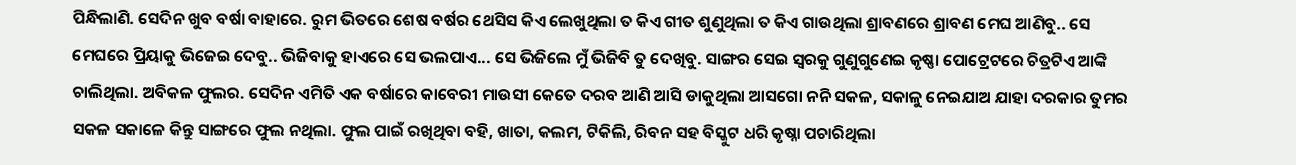ପିନ୍ଧିଲାଣି. ସେଦିନ ଖୁବ ବର୍ଷା ବାହାରେ. ରୁମ ଭିତରେ ଶେଷ ବର୍ଷର ଥେସିସ କିଏ ଲେଖୁଥିଲା ତ କିଏ ଗୀତ ଶୁଣୁଥିଲା ତ କିଏ ଗାଉଥିଲା ଶ୍ରାବଣରେ ଶ୍ରାବଣ ମେଘ ଆଣିବୁ.. ସେ ମେଘରେ ପ୍ରିୟାକୁ ଭିଜେଇ ଦେବୁ.. ଭିଜିବାକୁ ହାଏରେ ସେ ଭଲପାଏ... ସେ ଭିଜିଲେ ମୁଁ ଭିଜିବି ତୁ ଦେଖିବୁ. ସାଙ୍ଗର ସେଇ ସ୍ୱରକୁ ଗୁଣୁଗୁଣେଇ କୃଷ୍ଣା ପୋଟ୍ରେଟରେ ଚିତ୍ରଟିଏ ଆଙ୍କି ଚାଲିଥିଲା. ଅବିକଳ ଫୁଲର. ସେଦିନ ଏମିତି ଏକ ବର୍ଷାରେ କାବେରୀ ମାଉସୀ କେତେ ଦରବ ଆଣି ଆସି ଡାକୁଥିଲା ଆସଗୋ ନନି ସକଳ, ସକାଳୁ ନେଇଯାଅ ଯାହା ଦରକାର ତୁମର ସକଳ ସକାଳେ କିନ୍ତୁ ସାଙ୍ଗରେ ଫୁଲ ନଥିଲା. ଫୁଲ ପାଇଁ ରଖିଥିବା ବହି, ଖାତା, କଲମ, ଟିକିଲି, ରିବନ ସହ ବିସ୍କୁଟ ଧରି କୃଷ୍ନା ପଚାରିଥିଲା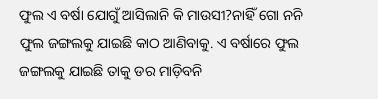ଫୁଲ ଏ ବର୍ଷା ଯୋଗୁଁ ଆସିଲାନି କି ମାଉସୀ?ନାହିଁ ଗୋ ନନି ଫୁଲ ଜଙ୍ଗଲକୁ ଯାଇଛି କାଠ ଆଣିବାକୁ. ଏ ବର୍ଷାରେ ଫୁଲ ଜଙ୍ଗଲକୁ ଯାଇଛି ତାକୁ ଡର ମାଡ଼ିବନି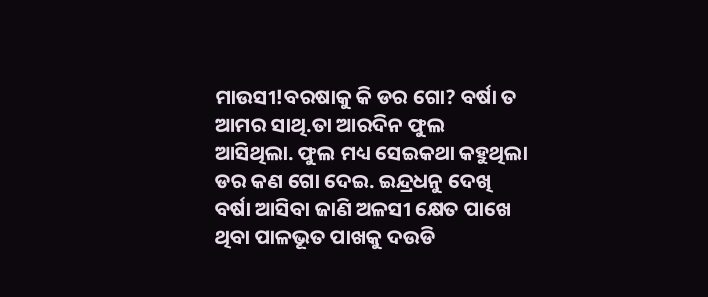ମାଉସୀ!ବରଷାକୁ କି ଡର ଗୋ? ବର୍ଷା ତ ଆମର ସାଥି.ତା ଆରଦିନ ଫୁଲ ଆସିଥିଲା. ଫୁଲ ମଧ୍ୟ ସେଇକଥା କହୁଥିଲା ଡର କଣ ଗୋ ଦେଇ. ଇନ୍ଦ୍ରଧନୁ ଦେଖି ବର୍ଷା ଆସିବା ଜାଣି ଅଳସୀ କ୍ଷେତ ପାଖେ ଥିବା ପାଳଭୂତ ପାଖକୁ ଦଉଡି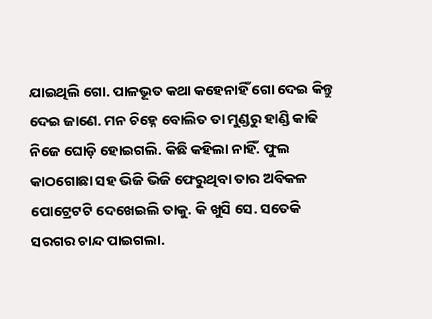ଯାଇଥିଲି ଗୋ. ପାଳଭୂତ କଥା କହେନାହିଁ ଗୋ ଦେଇ କିନ୍ତୁ ଦେଇ ଜାଣେ. ମନ ଚିହ୍ନେ ବୋଲିତ ତା ମୁଣ୍ଡରୁ ହାଣ୍ଡି କାଢି ନିଜେ ଘୋଡ଼ି ହୋଇଗଲି. କିଛି କହିଲା ନାହିଁ. ଫୁଲ କାଠଗୋଛା ସହ ଭିଜି ଭିଜି ଫେରୁଥିବା ତାର ଅବିକଳ ପୋଟ୍ରେଟଟି ଦେଖେଇଲି ତାକୁ. କି ଖୁସି ସେ. ସତେକି ସରଗର ଚାନ୍ଦ ପାଇଗଲା.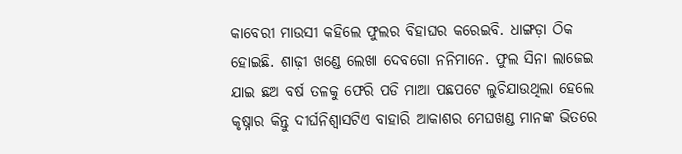କାବେରୀ ମାଉସୀ କହିଲେ ଫୁଲର ବିହାଘର କରେଇବି. ଧାଙ୍ଗଡ଼ା ଠିକ ହୋଇଛି. ଶାଢ଼ୀ ଖଣ୍ଡେ ଲେଖା ଦେବଗୋ ନନିମାନେ. ଫୁଲ ସିନା ଲାଜେଇ ଯାଇ ଛଅ ବର୍ଷ ତଳକୁ ଫେରି ପଡି ମାଆ ପଛପଟେ ଲୁଚିଯାଉଥିଲା ହେଲେ କୃଷ୍ନାର କିନ୍ତୁ ଦୀର୍ଘନିଶ୍ଵାସଟିଏ ବାହାରି ଆକାଶର ମେଘଖଣ୍ଡ ମାନଙ୍କ ଭିତରେ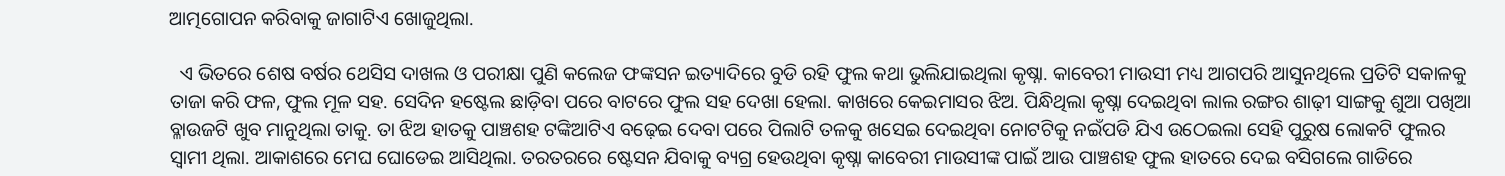ଆତ୍ମଗୋପନ କରିବାକୁ ଜାଗାଟିଏ ଖୋଜୁଥିଲା.

  ଏ ଭିତରେ ଶେଷ ବର୍ଷର ଥେସିସ ଦାଖଲ ଓ ପରୀକ୍ଷା ପୁଣି କଲେଜ ଫଙ୍କସନ ଇତ୍ୟାଦିରେ ବୁଡି ରହି ଫୁଲ କଥା ଭୁଲିଯାଇଥିଲା କୃଷ୍ନା. କାବେରୀ ମାଉସୀ ମଧ୍ୟ ଆଗପରି ଆସୁନଥିଲେ ପ୍ରତିଟି ସକାଳକୁ ତାଜା କରି ଫଳ, ଫୁଲ ମୂଳ ସହ. ସେଦିନ ହଷ୍ଟେଲ ଛାଡ଼ିବା ପରେ ବାଟରେ ଫୁଲ ସହ ଦେଖା ହେଲା. କାଖରେ କେଇମାସର ଝିଅ. ପିନ୍ଧିଥିଲା କୃଷ୍ନା ଦେଇଥିବା ଲାଲ ରଙ୍ଗର ଶାଢ଼ୀ ସାଙ୍ଗକୁ ଶୁଆ ପଖିଆ ବ୍ଳାଉଜଟି ଖୁବ ମାନୁଥିଲା ତାକୁ. ତା ଝିଅ ହାତକୁ ପାଞ୍ଚଶହ ଟଙ୍କିଆଟିଏ ବଢ଼େଇ ଦେବା ପରେ ପିଲାଟି ତଳକୁ ଖସେଇ ଦେଇଥିବା ନୋଟଟିକୁ ନଇଁପଡି ଯିଏ ଉଠେଇଲା ସେହି ପୁରୁଷ ଲୋକଟି ଫୁଲର ସ୍ୱାମୀ ଥିଲା. ଆକାଶରେ ମେଘ ଘୋଡେଇ ଆସିଥିଲା. ତରତରରେ ଷ୍ଟେସନ ଯିବାକୁ ବ୍ୟଗ୍ର ହେଉଥିବା କୃଷ୍ନା କାବେରୀ ମାଉସୀଙ୍କ ପାଇଁ ଆଉ ପାଞ୍ଚଶହ ଫୁଲ ହାତରେ ଦେଇ ବସିଗଲେ ଗାଡିରେ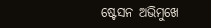ଷ୍ଟେସନ ଅଭିମୁଖେ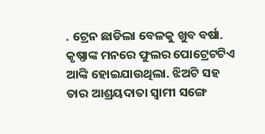. ଟ୍ରେନ ଛାଡିଲା ବେଳକୁ ଖୁବ ବର୍ଷା. କୃଷ୍ଣାଙ୍କ ମନରେ ଫୁଲର ପୋଟ୍ରେଟଟିଏ ଆଙ୍କି ହୋଇଯାଉଥିଲା. ଝିଅଟି ସହ ତାର ଆଶ୍ରୟଦାତା ସ୍ୱାମୀ ସଙ୍ଗେ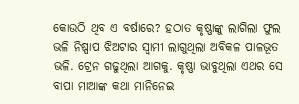କୋଉଠି ଥିବ ଏ ବର୍ଷାରେ? ହଠାତ କୃଷ୍ଣାଙ୍କୁ ଲାଗିଲା ଫୁଲ ଭଳି ନିଷ୍ପାପ ଝିଅଟାର ସ୍ୱାମୀ ଲାଗୁଥିଲା ଅବିକଳ ପାଳଭୂତ ଭଳି. ଟ୍ରେନ ଗଢୁଥିଲା ଆଗକୁ. କୃଷ୍ଣା ଭାବୁଥିଲା ଏଥର ସେ ବାପା ମାଆଙ୍କ କଥା ମାନିନେଇ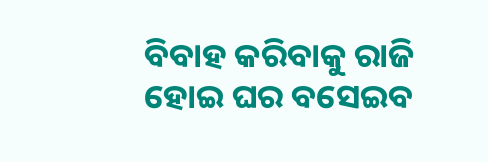ବିବାହ କରିବାକୁ ରାଜି ହୋଇ ଘର ବସେଇବ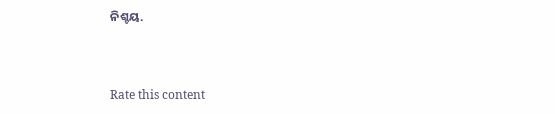ନିଶ୍ଚୟ.



Rate this content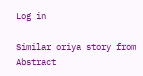Log in

Similar oriya story from Abstract